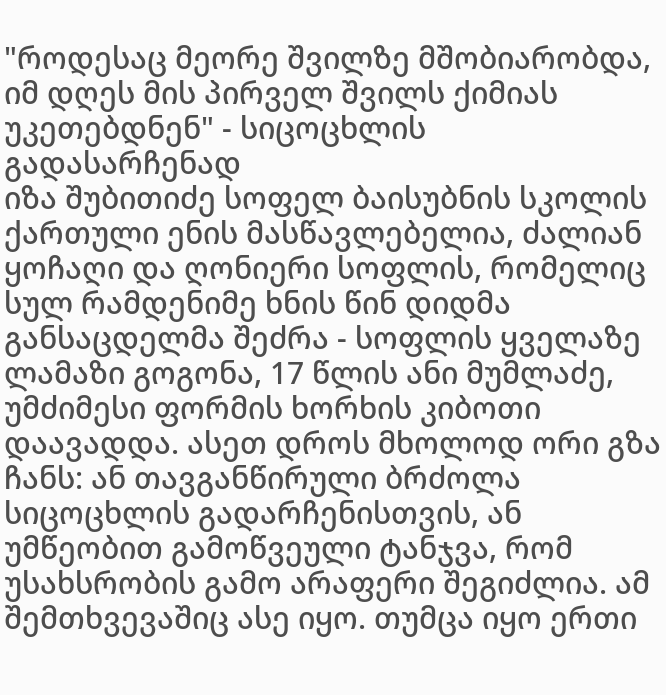"როდესაც მეორე შვილზე მშობიარობდა, იმ დღეს მის პირველ შვილს ქიმიას უკეთებდნენ" - სიცოცხლის გადასარჩენად
იზა შუბითიძე სოფელ ბაისუბნის სკოლის ქართული ენის მასწავლებელია, ძალიან ყოჩაღი და ღონიერი სოფლის, რომელიც სულ რამდენიმე ხნის წინ დიდმა განსაცდელმა შეძრა - სოფლის ყველაზე ლამაზი გოგონა, 17 წლის ანი მუმლაძე, უმძიმესი ფორმის ხორხის კიბოთი დაავადდა. ასეთ დროს მხოლოდ ორი გზა ჩანს: ან თავგანწირული ბრძოლა სიცოცხლის გადარჩენისთვის, ან უმწეობით გამოწვეული ტანჯვა, რომ უსახსრობის გამო არაფერი შეგიძლია. ამ შემთხვევაშიც ასე იყო. თუმცა იყო ერთი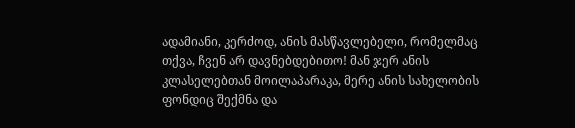ადამიანი, კერძოდ, ანის მასწავლებელი, რომელმაც თქვა, ჩვენ არ დავნებდებითო! მან ჯერ ანის კლასელებთან მოილაპარაკა, მერე ანის სახელობის ფონდიც შექმნა და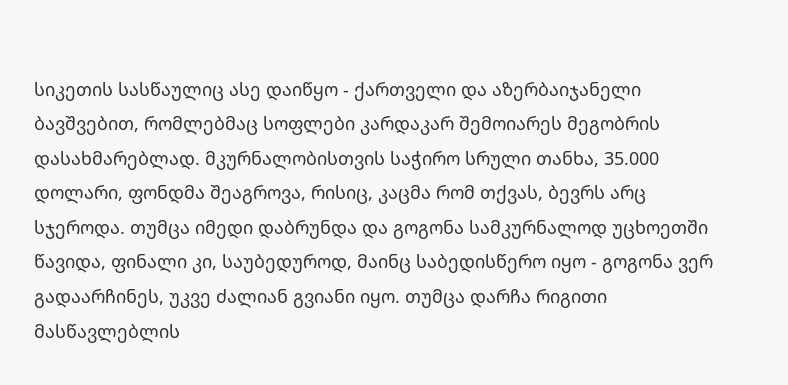სიკეთის სასწაულიც ასე დაიწყო - ქართველი და აზერბაიჯანელი ბავშვებით, რომლებმაც სოფლები კარდაკარ შემოიარეს მეგობრის დასახმარებლად. მკურნალობისთვის საჭირო სრული თანხა, 35.000 დოლარი, ფონდმა შეაგროვა, რისიც, კაცმა რომ თქვას, ბევრს არც სჯეროდა. თუმცა იმედი დაბრუნდა და გოგონა სამკურნალოდ უცხოეთში წავიდა, ფინალი კი, საუბედუროდ, მაინც საბედისწერო იყო - გოგონა ვერ გადაარჩინეს, უკვე ძალიან გვიანი იყო. თუმცა დარჩა რიგითი მასწავლებლის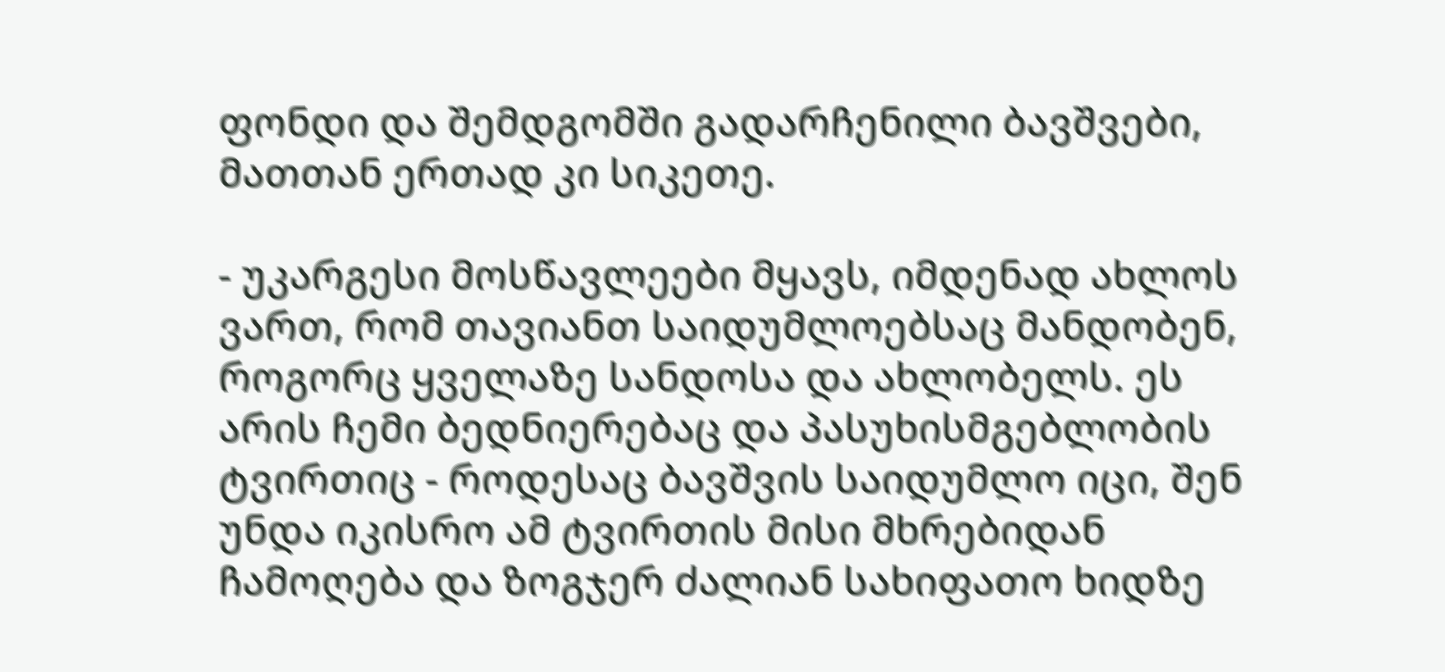ფონდი და შემდგომში გადარჩენილი ბავშვები, მათთან ერთად კი სიკეთე.

- უკარგესი მოსწავლეები მყავს, იმდენად ახლოს ვართ, რომ თავიანთ საიდუმლოებსაც მანდობენ, როგორც ყველაზე სანდოსა და ახლობელს. ეს არის ჩემი ბედნიერებაც და პასუხისმგებლობის ტვირთიც - როდესაც ბავშვის საიდუმლო იცი, შენ უნდა იკისრო ამ ტვირთის მისი მხრებიდან ჩამოღება და ზოგჯერ ძალიან სახიფათო ხიდზე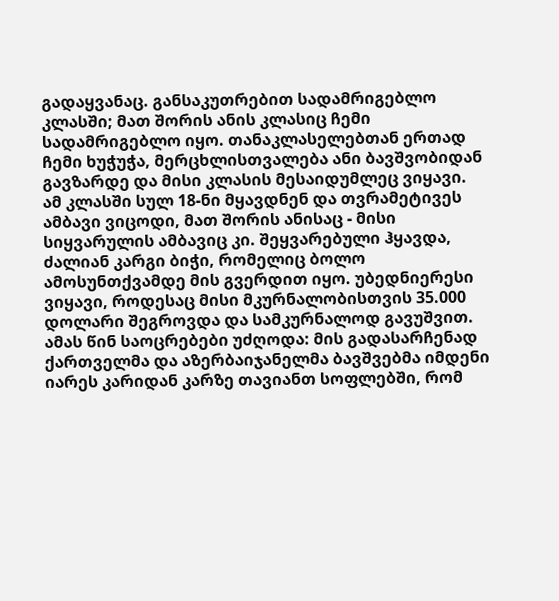გადაყვანაც. განსაკუთრებით სადამრიგებლო კლასში; მათ შორის ანის კლასიც ჩემი სადამრიგებლო იყო. თანაკლასელებთან ერთად ჩემი ხუჭუჭა, მერცხლისთვალება ანი ბავშვობიდან გავზარდე და მისი კლასის მესაიდუმლეც ვიყავი. ამ კლასში სულ 18-ნი მყავდნენ და თვრამეტივეს ამბავი ვიცოდი, მათ შორის ანისაც - მისი სიყვარულის ამბავიც კი. შეყვარებული ჰყავდა, ძალიან კარგი ბიჭი, რომელიც ბოლო ამოსუნთქვამდე მის გვერდით იყო. უბედნიერესი ვიყავი, როდესაც მისი მკურნალობისთვის 35.000 დოლარი შეგროვდა და სამკურნალოდ გავუშვით. ამას წინ საოცრებები უძღოდა: მის გადასარჩენად ქართველმა და აზერბაიჯანელმა ბავშვებმა იმდენი იარეს კარიდან კარზე თავიანთ სოფლებში, რომ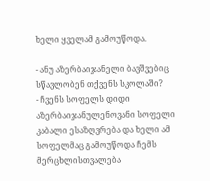ხელი ყველამ გამოუწოდა.

- ანუ აზერბაიჯანელი ბავშვებიც სწავლობენ თქვენს სკოლაში?
- ჩვენს სოფელს დიდი აზერბაიჯანულენოვანი სოფელი კაბალი ესაზღვრება და ხელი ამ სოფელმაც გამოუწოდა ჩემს მერცხლისთვალება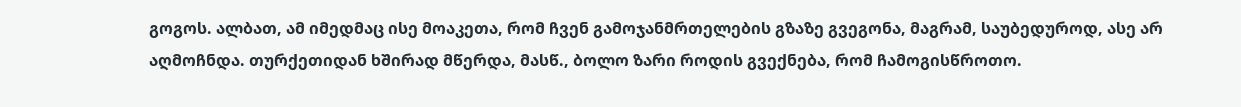გოგოს. ალბათ, ამ იმედმაც ისე მოაკეთა, რომ ჩვენ გამოჯანმრთელების გზაზე გვეგონა, მაგრამ, საუბედუროდ, ასე არ აღმოჩნდა. თურქეთიდან ხშირად მწერდა, მასწ., ბოლო ზარი როდის გვექნება, რომ ჩამოგისწროთო.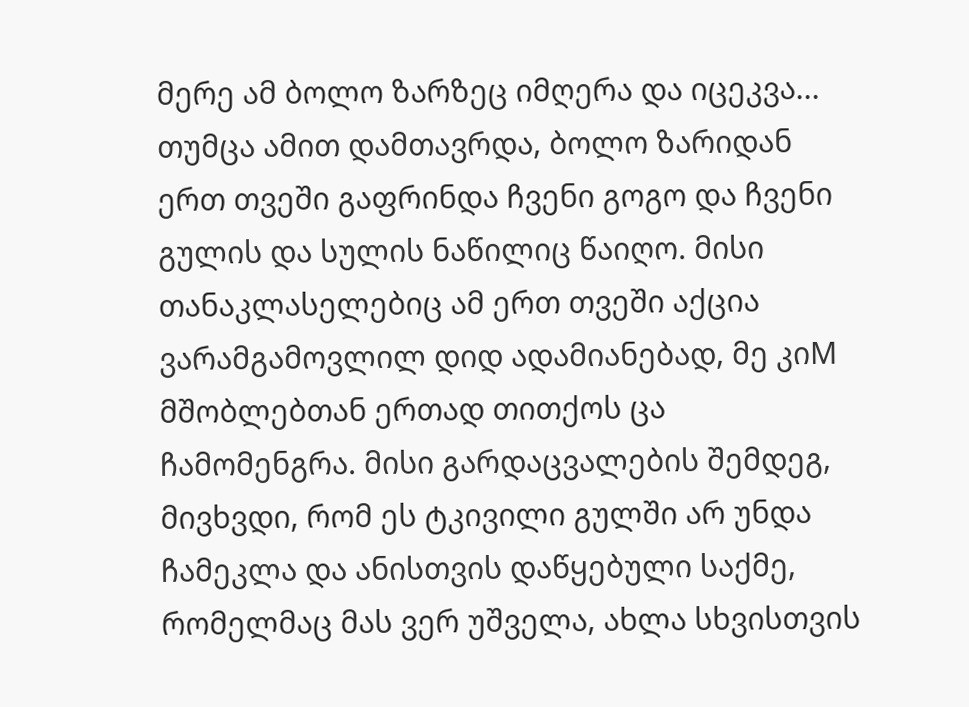მერე ამ ბოლო ზარზეც იმღერა და იცეკვა... თუმცა ამით დამთავრდა, ბოლო ზარიდან ერთ თვეში გაფრინდა ჩვენი გოგო და ჩვენი გულის და სულის ნაწილიც წაიღო. მისი თანაკლასელებიც ამ ერთ თვეში აქცია ვარამგამოვლილ დიდ ადამიანებად, მე კიM მშობლებთან ერთად თითქოს ცა ჩამომენგრა. მისი გარდაცვალების შემდეგ, მივხვდი, რომ ეს ტკივილი გულში არ უნდა ჩამეკლა და ანისთვის დაწყებული საქმე, რომელმაც მას ვერ უშველა, ახლა სხვისთვის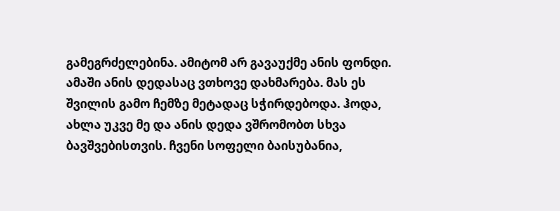გამეგრძელებინა. ამიტომ არ გავაუქმე ანის ფონდი. ამაში ანის დედასაც ვთხოვე დახმარება. მას ეს შვილის გამო ჩემზე მეტადაც სჭირდებოდა. ჰოდა, ახლა უკვე მე და ანის დედა ვშრომობთ სხვა ბავშვებისთვის. ჩვენი სოფელი ბაისუბანია,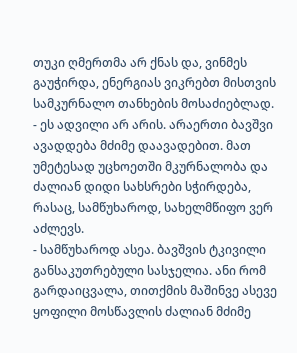თუკი ღმერთმა არ ქნას და, ვინმეს გაუჭირდა, ენერგიას ვიკრებთ მისთვის სამკურნალო თანხების მოსაძიებლად.
- ეს ადვილი არ არის. არაერთი ბავშვი ავადდება მძიმე დაავადებით. მათ უმეტესად უცხოეთში მკურნალობა და ძალიან დიდი სახსრები სჭირდება, რასაც, სამწუხაროდ, სახელმწიფო ვერ აძლევს.
- სამწუხაროდ ასეა. ბავშვის ტკივილი განსაკუთრებული სასჯელია. ანი რომ გარდაიცვალა, თითქმის მაშინვე ასევე ყოფილი მოსწავლის ძალიან მძიმე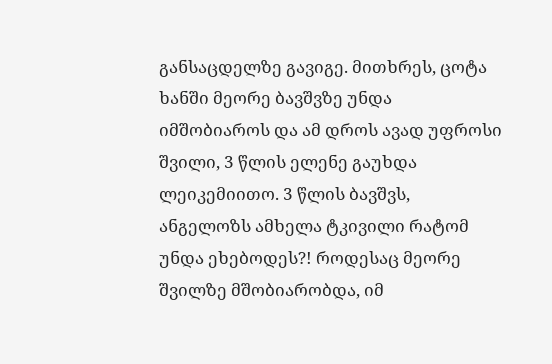განსაცდელზე გავიგე. მითხრეს, ცოტა ხანში მეორე ბავშვზე უნდა იმშობიაროს და ამ დროს ავად უფროსი შვილი, 3 წლის ელენე გაუხდა ლეიკემიითო. 3 წლის ბავშვს, ანგელოზს ამხელა ტკივილი რატომ უნდა ეხებოდეს?! როდესაც მეორე შვილზე მშობიარობდა, იმ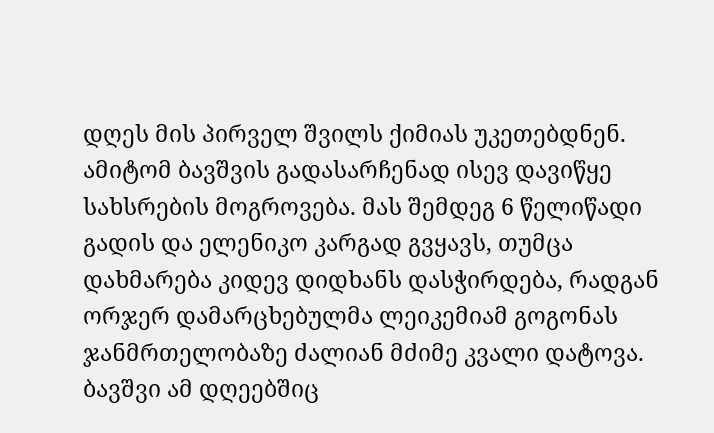დღეს მის პირველ შვილს ქიმიას უკეთებდნენ. ამიტომ ბავშვის გადასარჩენად ისევ დავიწყე სახსრების მოგროვება. მას შემდეგ 6 წელიწადი გადის და ელენიკო კარგად გვყავს, თუმცა დახმარება კიდევ დიდხანს დასჭირდება, რადგან ორჯერ დამარცხებულმა ლეიკემიამ გოგონას ჯანმრთელობაზე ძალიან მძიმე კვალი დატოვა. ბავშვი ამ დღეებშიც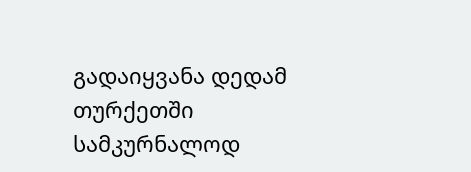გადაიყვანა დედამ თურქეთში სამკურნალოდ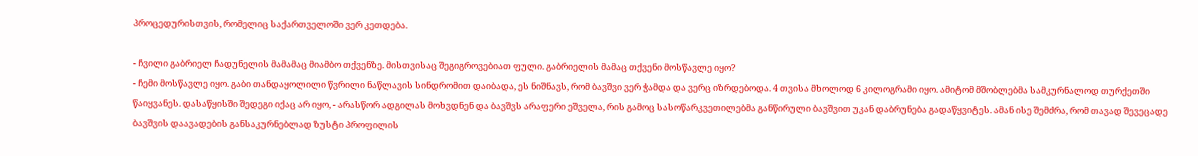პროცედურისთვის, რომელიც საქართველოში ვერ კეთდება.

- ჩვილი გაბრიელ ჩადუნელის მამამაც მიამბო თქვენზე. მისთვისაც შეგიგროვებიათ ფული. გაბრიელის მამაც თქვენი მოსწავლე იყო?
- ჩემი მოსწავლე იყო. გაბი თანდაყოლილი წვრილი ნაწლავის სინდრომით დაიბადა, ეს ნიშნავს, რომ ბავშვი ვერ ჭამდა და ვერც იზრდებოდა. 4 თვისა მხოლოდ 6 კილოგრამი იყო. ამიტომ მშობლებმა სამკურნალოდ თურქეთში წაიყვანეს. დასაწყისში შედეგი იქაც არ იყო, - არასწორ ადგილას მოხვდნენ და ბავშვს არაფერი ეშველა, რის გამოც სასოწარკვეთილებმა განწირული ბავშვით უკან დაბრუნება გადაწყვიტეს. ამან ისე შემძრა, რომ თავად შევეცადე ბავშვის დაავადების განსაკურნებლად ზუსტი პროფილის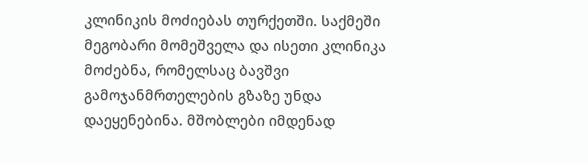კლინიკის მოძიებას თურქეთში. საქმეში მეგობარი მომეშველა და ისეთი კლინიკა მოძებნა, რომელსაც ბავშვი გამოჯანმრთელების გზაზე უნდა დაეყენებინა. მშობლები იმდენად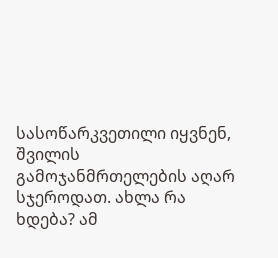სასოწარკვეთილი იყვნენ, შვილის გამოჯანმრთელების აღარ სჯეროდათ. ახლა რა ხდება? ამ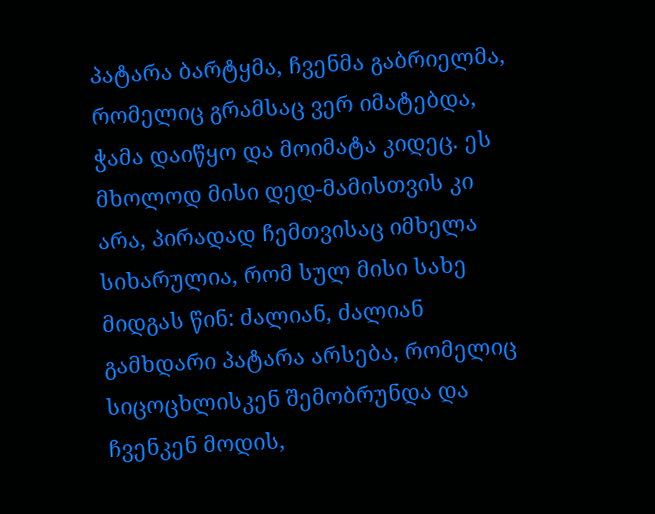პატარა ბარტყმა, ჩვენმა გაბრიელმა, რომელიც გრამსაც ვერ იმატებდა, ჭამა დაიწყო და მოიმატა კიდეც. ეს მხოლოდ მისი დედ-მამისთვის კი არა, პირადად ჩემთვისაც იმხელა სიხარულია, რომ სულ მისი სახე მიდგას წინ: ძალიან, ძალიან გამხდარი პატარა არსება, რომელიც სიცოცხლისკენ შემობრუნდა და ჩვენკენ მოდის,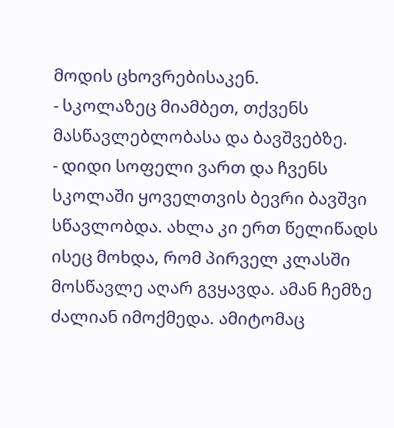მოდის ცხოვრებისაკენ.
- სკოლაზეც მიამბეთ, თქვენს მასწავლებლობასა და ბავშვებზე.
- დიდი სოფელი ვართ და ჩვენს სკოლაში ყოველთვის ბევრი ბავშვი სწავლობდა. ახლა კი ერთ წელიწადს ისეც მოხდა, რომ პირველ კლასში მოსწავლე აღარ გვყავდა. ამან ჩემზე ძალიან იმოქმედა. ამიტომაც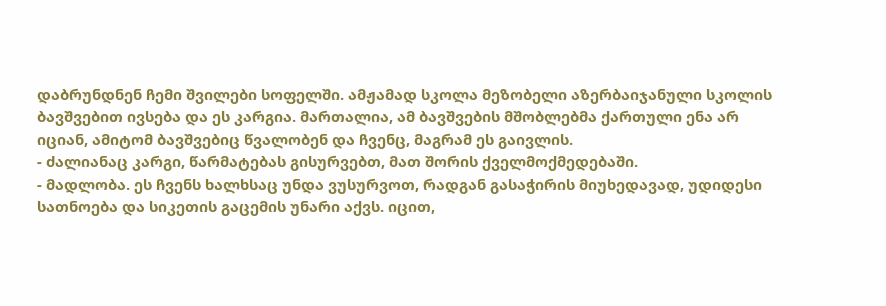დაბრუნდნენ ჩემი შვილები სოფელში. ამჟამად სკოლა მეზობელი აზერბაიჯანული სკოლის ბავშვებით ივსება და ეს კარგია. მართალია, ამ ბავშვების მშობლებმა ქართული ენა არ იციან, ამიტომ ბავშვებიც წვალობენ და ჩვენც, მაგრამ ეს გაივლის.
- ძალიანაც კარგი, წარმატებას გისურვებთ, მათ შორის ქველმოქმედებაში.
- მადლობა. ეს ჩვენს ხალხსაც უნდა ვუსურვოთ, რადგან გასაჭირის მიუხედავად, უდიდესი სათნოება და სიკეთის გაცემის უნარი აქვს. იცით,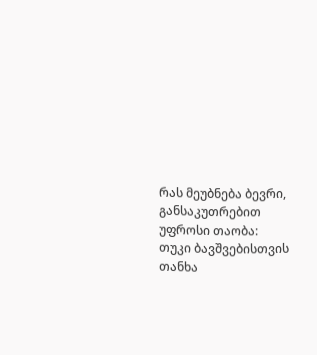რას მეუბნება ბევრი, განსაკუთრებით უფროსი თაობა: თუკი ბავშვებისთვის თანხა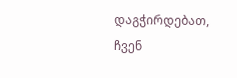დაგჭირდებათ, ჩვენ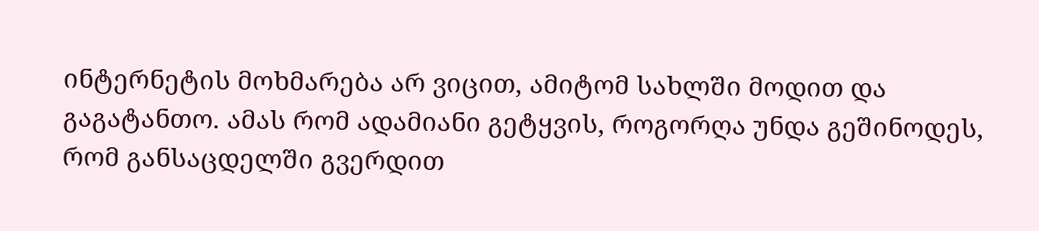ინტერნეტის მოხმარება არ ვიცით, ამიტომ სახლში მოდით და გაგატანთო. ამას რომ ადამიანი გეტყვის, როგორღა უნდა გეშინოდეს, რომ განსაცდელში გვერდით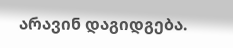არავინ დაგიდგება.